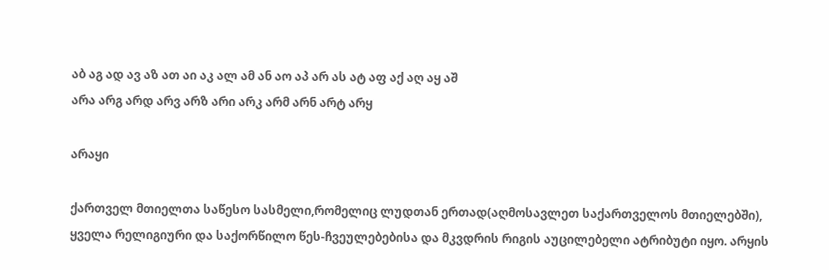აბ აგ ად ავ აზ ათ აი აკ ალ ამ ან აო აპ არ ას ატ აფ აქ აღ აყ აშ
არა არგ არდ არვ არზ არი არკ არმ არნ არტ არყ

არაყი

ქართველ მთიელთა საწესო სასმელი,რომელიც ლუდთან ერთად(აღმოსავლეთ საქართველოს მთიელებში), ყველა რელიგიური და საქორწილო წეს-ჩვეულებებისა და მკვდრის რიგის აუცილებელი ატრიბუტი იყო. არყის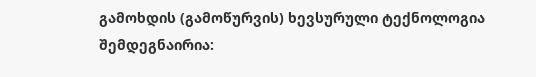გამოხდის (გამოწურვის) ხევსურული ტექნოლოგია შემდეგნაირია: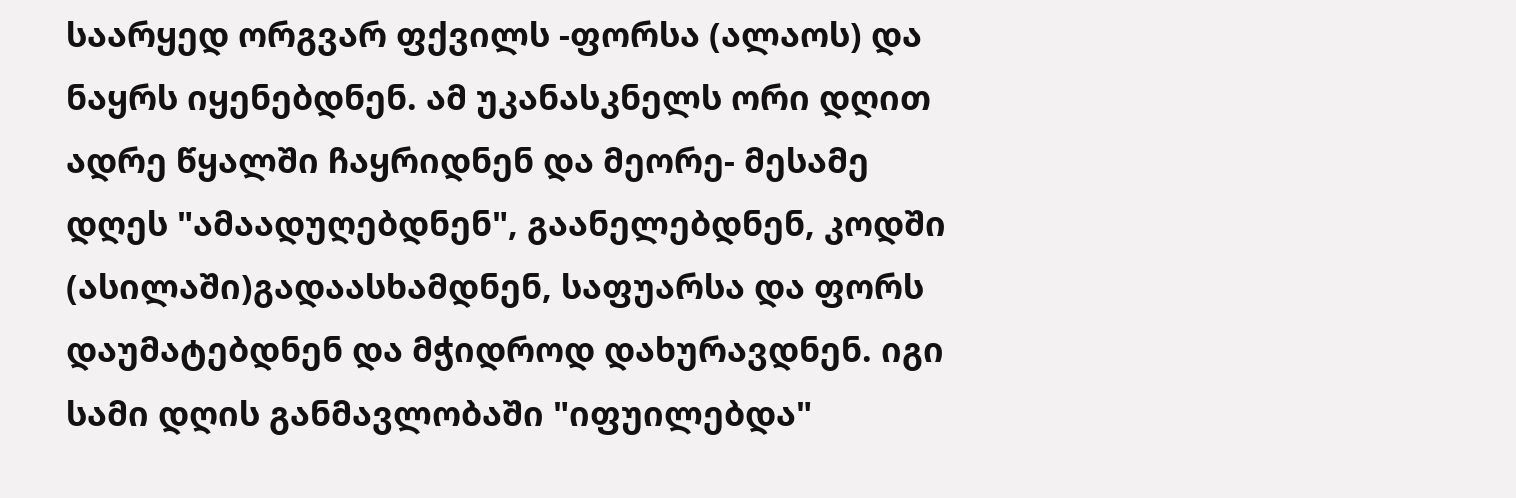საარყედ ორგვარ ფქვილს -ფორსა (ალაოს) და ნაყრს იყენებდნენ. ამ უკანასკნელს ორი დღით ადრე წყალში ჩაყრიდნენ და მეორე- მესამე დღეს "ამაადუღებდნენ", გაანელებდნენ, კოდში (ასილაში)გადაასხამდნენ, საფუარსა და ფორს დაუმატებდნენ და მჭიდროდ დახურავდნენ. იგი სამი დღის განმავლობაში "იფუილებდა"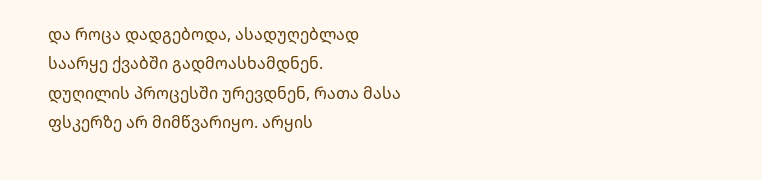და როცა დადგებოდა, ასადუღებლად საარყე ქვაბში გადმოასხამდნენ. დუღილის პროცესში ურევდნენ, რათა მასა ფსკერზე არ მიმწვარიყო. არყის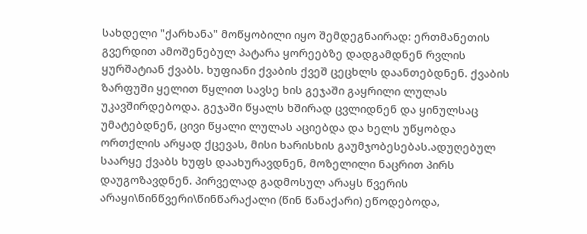სახდელი "ქარხანა" მოწყობილი იყო შემდეგნაირად: ერთმანეთის გვერდით ამოშენებულ პატარა ყორეებზე დადგამდნენ რვლის ყურშატიან ქვაბს. ხუფიანი ქვაბის ქვეშ ცეცხლს დაანთებდნენ. ქვაბის ზარფუში ყელით წყლით სავსე ხის გეჯაში გაყრილი ლულას უკავშირდებოდა. გეჯაში წყალს ხშირად ცვლიდნენ და ყინულსაც უმატებდნენ, ცივი წყალი ლულას აციებდა და ხელს უწყობდა ორთქლის არყად ქცევას, მისი ხარისხის გაუმჯობესებას.ადუღებულ საარყე ქვაბს ხუფს დაახურავდნენ, მოზელილი ნაცრით პირს დაუგოზავდნენ. პირველად გადმოსულ არაყს წვერის არაყი\წინწვერი\წინწარაქალი (წინ წანაქარი) ეწოდებოდა,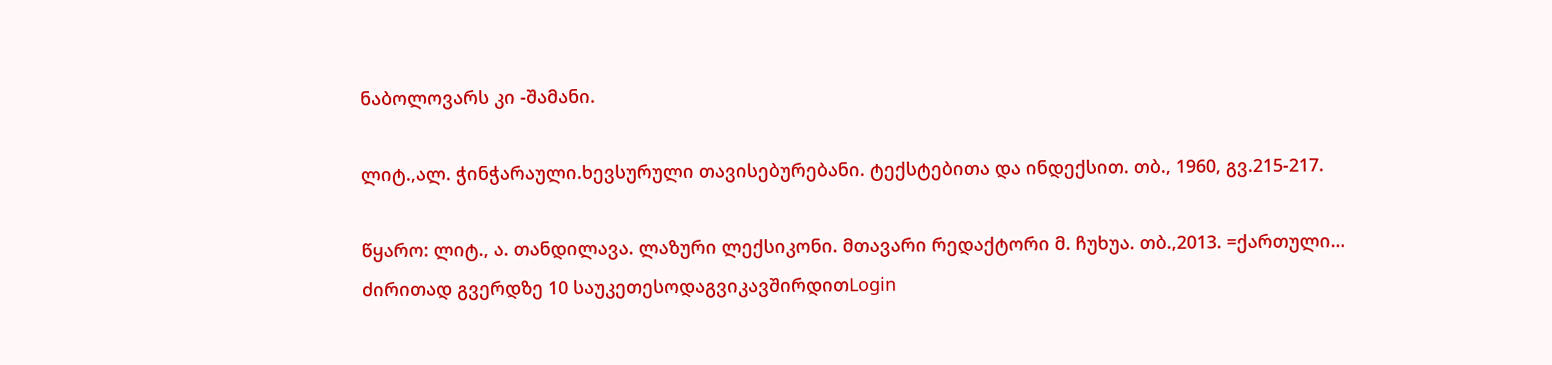ნაბოლოვარს კი -შამანი.

ლიტ.,ალ. ჭინჭარაული.ხევსურული თავისებურებანი. ტექსტებითა და ინდექსით. თბ., 1960, გვ.215-217.

წყარო: ლიტ., ა. თანდილავა. ლაზური ლექსიკონი. მთავარი რედაქტორი მ. ჩუხუა. თბ.,2013. =ქართული…
ძირითად გვერდზე 10 საუკეთესოდაგვიკავშირდითLogin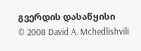გვერდის დასაწყისი
© 2008 David A. Mchedlishvili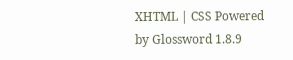XHTML | CSS Powered by Glossword 1.8.9